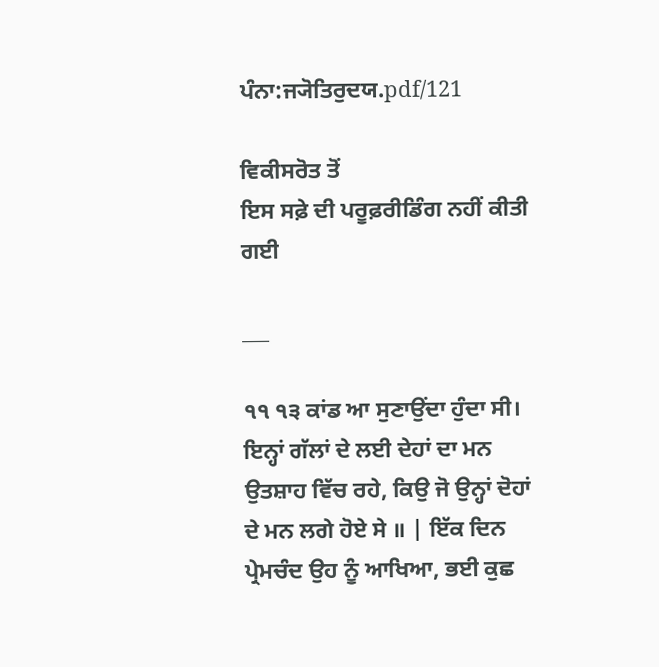ਪੰਨਾ:ਜ੍ਯੋਤਿਰੁਦਯ.pdf/121

ਵਿਕੀਸਰੋਤ ਤੋਂ
ਇਸ ਸਫ਼ੇ ਦੀ ਪਰੂਫ਼ਰੀਡਿੰਗ ਨਹੀਂ ਕੀਤੀ ਗਈ

___

੧੧ ੧੩ ਕਾਂਡ ਆ ਸੁਣਾਉਂਦਾ ਹੁੰਦਾ ਸੀ। ਇਨ੍ਹਾਂ ਗੱਲਾਂ ਦੇ ਲਈ ਦੇਹਾਂ ਦਾ ਮਨ ਉਤਸ਼ਾਹ ਵਿੱਚ ਰਹੇ, ਕਿਉ ਜੋ ਉਨ੍ਹਾਂ ਦੋਹਾਂ ਦੇ ਮਨ ਲਗੇ ਹੋਏ ਸੇ ॥ | ਇੱਕ ਦਿਨ ਪ੍ਰੇਮਚੰਦ ਉਹ ਨੂੰ ਆਖਿਆ, ਭਈ ਕੁਛ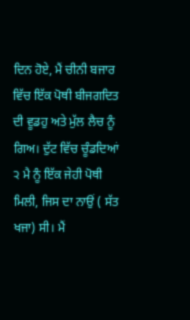ਦਿਨ ਹੋਏ, ਮੈਂ ਚੀਨੀ ਬਜਾਰ ਵਿੱਚ ਇੱਕ ਪੋਥੀ ਬੀਜਗਦਿਤ ਦੀ ਵੂਡਹੁ ਅਤੇ ਮੁੱਲ ਲੈਚ ਨੂੰ ਗਿਅ। ਦੁੱਟ ਵਿੱਚ ਚੂੰਡਦਿਆਂ ੨ ਮੈ ਨੂੰ ਇੱਕ ਜੇਹੀ ਪੋਥੀ ਮਿਲੀ, ਜਿਸ ਦਾ ਨਾਉਂ ( ਸੱਤ ਖਜਾ) ਸੀ। ਮੈਂ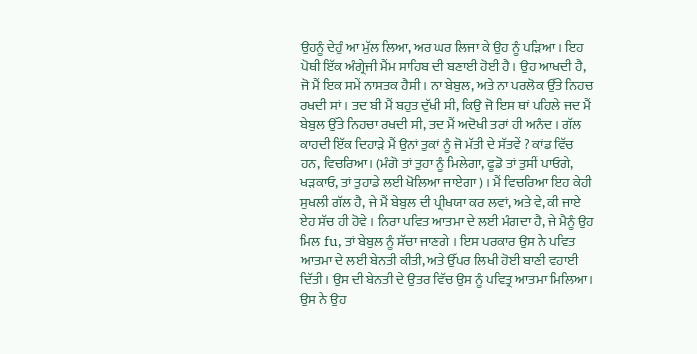ਉਹਨੂੰ ਦੇਹੁੰ ਆ ਮੁੱਲ ਲਿਆ, ਅਰ ਘਰ ਲਿਜਾ ਕੇ ਉਹ ਨੂੰ ਪੜਿਆ । ਇਹ ਪੋਥੀ ਇੱਕ ਅੰਗ੍ਰੇਜੀ ਮੈਂਮ ਸਾਹਿਬ ਦੀ ਬਣਾਈ ਹੋਈ ਹੈ। ਉਹ ਆਖਦੀ ਹੈ, ਜੋ ਮੈਂ ਇਕ ਸਮੇਂ ਨਾਸਤਕ ਹੈਸੀ। ਨਾ ਬੇਬੁਲ, ਅਤੇ ਨਾ ਪਰਲੋਕ ਉੱਤੇ ਨਿਹਚ ਰਖਦੀ ਸਾਂ । ਤਦ ਬੀ ਮੈਂ ਬਹੁਤ ਦੁੱਖੀ ਸੀ, ਕਿਉ ਜੋ ਇਸ ਥਾਂ ਪਹਿਲੇ ਜਦ ਮੈਂ ਬੇਬੁਲ ਉੱਤੇ ਨਿਹਚਾ ਰਖਦੀ ਸੀ, ਤਦ ਮੈਂ ਅਦੋਖੀ ਤਰਾਂ ਹੀ ਅਨੰਦ । ਗੱਲ ਕਾਹਦੀ ਇੱਕ ਦਿਹਾੜੇ ਮੈਂ ਉਨਾਂ ਤੁਕਾਂ ਨੂੰ ਜੋ ਮੱਤੀ ਦੇ ਸੱਤਵੇਂ ? ਕਾਂਡ ਵਿੱਚ ਹਨ, ਵਿਚਰਿਆ। (ਮੰਗੋ ਤਾਂ ਤੁਹਾ ਨੂੰ ਮਿਲੇਗਾ, ਫੂਡੋ ਤਾਂ ਤੁਸੀਂ ਪਾਓਗੇ, ਖੜਕਾਓ, ਤਾਂ ਤੁਹਾਡੇ ਲਈ ਖੋਲਿਆ ਜਾਏਗਾ ) । ਮੈਂ ਵਿਚਰਿਆ ਇਹ ਕੇਹੀ ਸੁਖਲੀ ਗੱਲ ਹੈ, ਜੇ ਮੈਂ ਬੇਬੁਲ ਦੀ ਪ੍ਰੀਖਯਾ ਕਰ ਲਵਾਂ, ਅਤੇ ਵੇ, ਕੀ ਜਾਏ ਏਹ ਸੱਚ ਹੀ ਹੋਵੇ । ਨਿਰਾ ਪਵਿਤ ਆਤਮਾ ਦੇ ਲਈ ਮੰਗਦਾ ਹੈ, ਜੇ ਮੈਨੂੰ ਉਹ ਮਿਲ fu, ਤਾਂ ਬੇਬੁਲ ਨੂੰ ਸੱਚਾ ਜਾਣਗੇ । ਇਸ ਪਰਕਾਰ ਉਸ ਨੇ ਪਵਿਤ ਆਤਮਾ ਦੇ ਲਈ ਬੇਨਤੀ ਕੀਤੀ, ਅਤੇ ਉੱਪਰ ਲਿਖੀ ਹੋਈ ਬਾਣੀ ਵਹਾਈ ਦਿੱਤੀ। ਉਸ ਦੀ ਬੇਨਤੀ ਦੇ ਉਤਰ ਵਿੱਚ ਉਸ ਨੂੰ ਪਵਿਤ੍ਰ ਆਤਮਾ ਮਿਲਿਆ। ਉਸ ਨੇ ਉਹ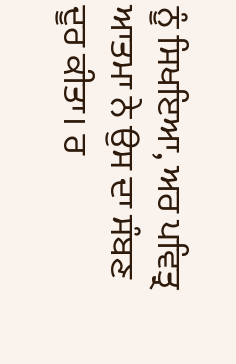ਨੂੰ ਸਿਖਇਆ, ਅਰ ਪਵਿਤ੍ਰ ਆਤਮਾ ਨੇ ਉਸ ਦਾ ਸੰਬਣ ਦੂਰ ਕੀਤਾ। ਰ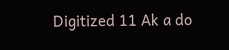Digitized 11 Ak a do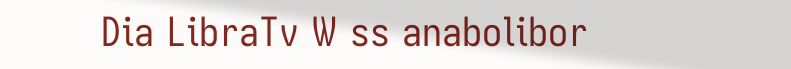Dia LibraTv W ss anabolibor